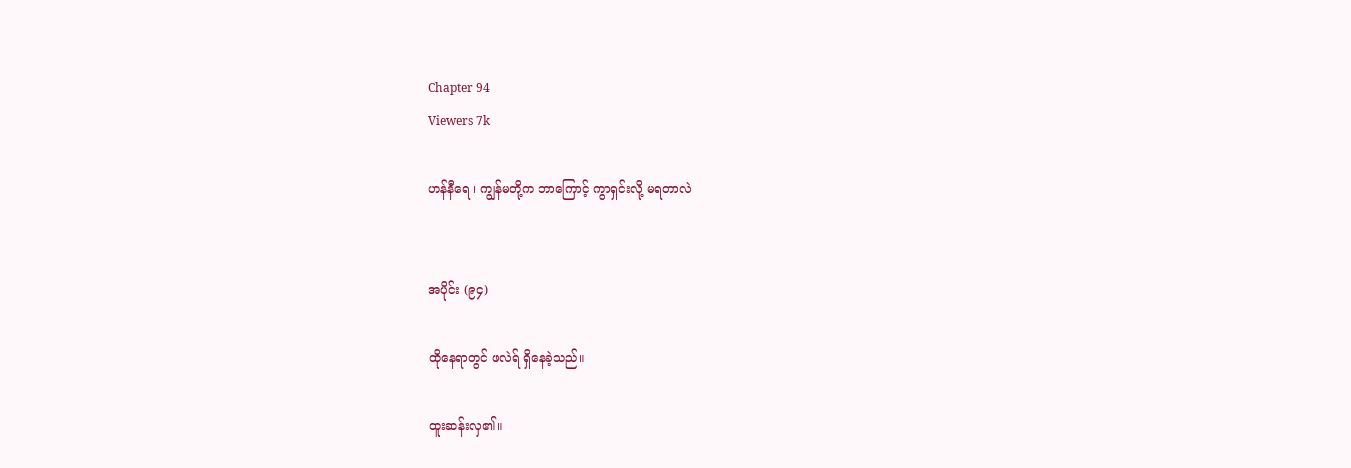Chapter 94
Viewers 7k

ဟန်နီရေ ၊ ကျွန်မတို့က ဘာကြောင့် ကွာရှင်းလို့ မရတာလဲ


အပိုင်း (၉၄)

ထိုနေရာတွင် ဖလဲရ် ရှိနေခဲ့သည်။

ထူးဆန်းလှ၏။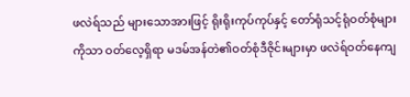ဖလဲရ်သည် များသောအားဖြင့် ရိုးရိုးကုပ်ကုပ်နှင့် တော်ရုံသင့်ရုံဝတ်စုံများကိုသာ ဝတ်လေ့ရှိရာ မဒမ်အန်တဲ၏ဝတ်စုံဒီဇိုင်းများမှာ ဖလဲရ်ဝတ်နေကျ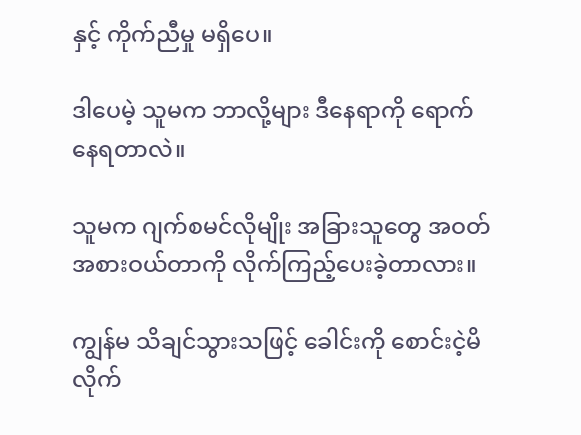နှင့် ကိုက်ညီမှု မရှိပေ။

ဒါပေမဲ့ သူမက ဘာလို့များ ဒီနေရာကို ရောက်နေရတာလဲ။

သူမက ဂျက်စမင်လိုမျိုး အခြားသူတွေ အဝတ်အစားဝယ်တာကို လိုက်ကြည့်ပေးခဲ့တာလား။

ကျွန်မ သိချင်သွားသဖြင့် ခေါင်းကို စောင်းငဲ့မိလိုက်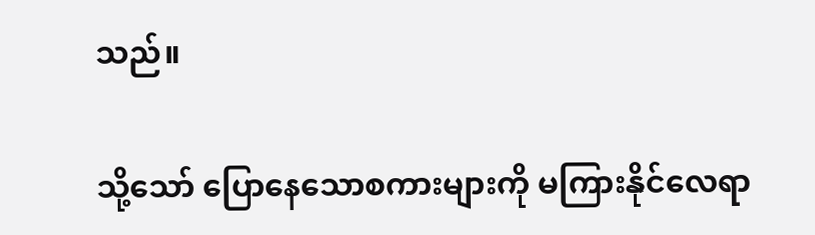သည်။

သို့သော် ပြောနေသောစကားများကို မကြားနိုင်လေရာ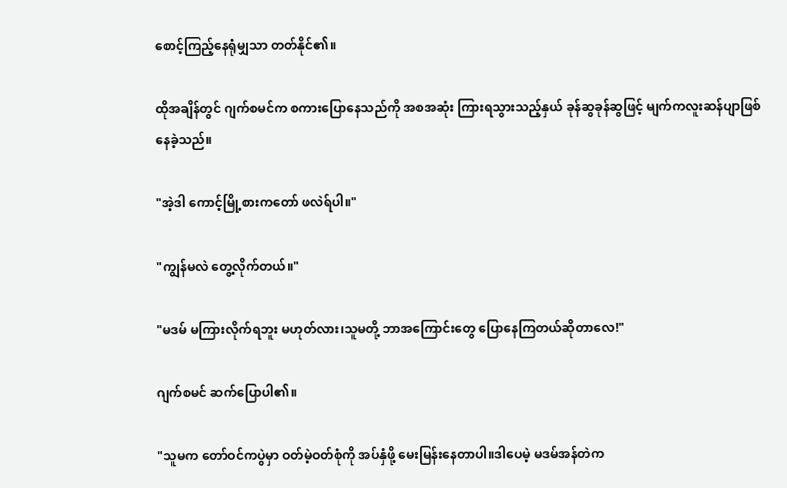စောင့်ကြည့်နေရုံမျှသာ တတ်နိုင်၏။

ထိုအချိန်တွင် ဂျက်စမင်က စကားပြောနေသည်ကို အစအဆုံး ကြားရသွားသည့်နှယ် ခုန်ဆွခုန်ဆွဖြင့် မျက်ကလူးဆန်ပျာဖြစ်နေခဲ့သည်။

"အဲ့ဒါ ကောင့်မြို့စားကတော် ဖလဲရ်ပါ။"

"ကျွန်မလဲ တွေ့လိုက်တယ်။"

"မဒမ် မကြားလိုက်ရဘူး မဟုတ်လား၊သူမတို့ ဘာအကြောင်းတွေ ပြောနေကြတယ်ဆိုတာလေ!"

ဂျက်စမင် ဆက်ပြောပါ၏။

"သူမက တော်ဝင်ကပွဲမှာ ဝတ်မဲ့ဝတ်စုံကို အပ်နှံဖို့ မေးမြန်းနေတာပါ။ဒါပေမဲ့ မဒမ်အန်တဲက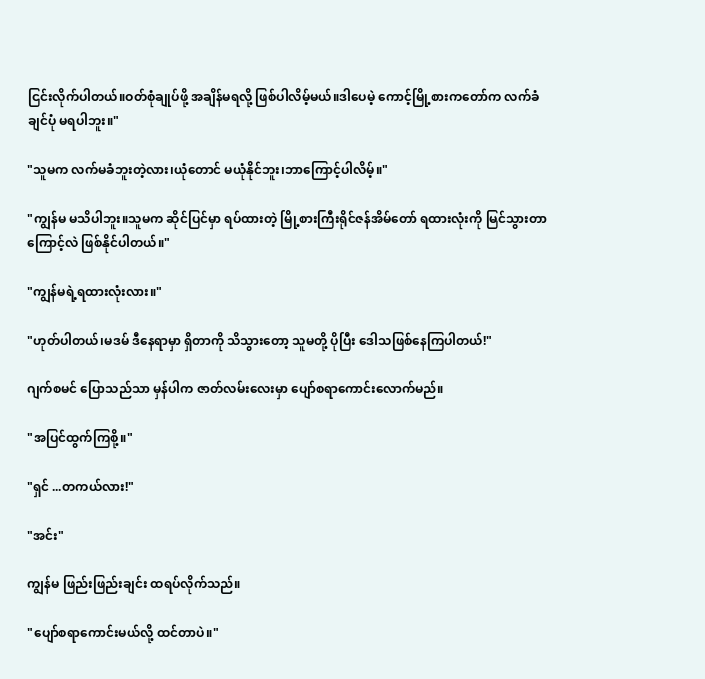ငြင်းလိုက်ပါတယ်။ဝတ်စုံချုပ်ဖို့ အချိန်မရလို့ ဖြစ်ပါလိမ့်မယ်။ဒါပေမဲ့ ကောင့်မြို့စားကတော်က လက်ခံချင်ပုံ မရပါဘူး။"

"သူမက လက်မခံဘူးတဲ့လား၊ယုံတောင် မယုံနိုင်ဘူး၊ဘာကြောင့်ပါလိမ့်။"

"ကျွန်မ မသိပါဘူး။သူမက ဆိုင်ပြင်မှာ ရပ်ထားတဲ့ မြို့စားကြီးရိုင်ဇန်အိမ်တော် ရထားလုံးကို မြင်သွားတာကြောင့်လဲ ဖြစ်နိုင်ပါတယ်။"

"ကျွန်မရဲ့ရထားလုံးလား။"

"ဟုတ်ပါတယ်၊မဒမ် ဒီနေရာမှာ ရှိတာကို သိသွားတော့ သူမတို့ ပိုပြီး ဒေါသဖြစ်နေကြပါတယ်!"

ဂျက်စမင် ပြောသည်သာ မှန်ပါက ဇာတ်လမ်းလေးမှာ ပျော်စရာကောင်းလောက်မည်။

"အပြင်ထွက်ကြစို့။"

"ရှင် ...တကယ်လား!"

"အင်း"

ကျွန်မ ဖြည်းဖြည်းချင်း ထရပ်လိုက်သည်။

"ပျော်စရာကောင်းမယ်လို့ ထင်တာပဲ။"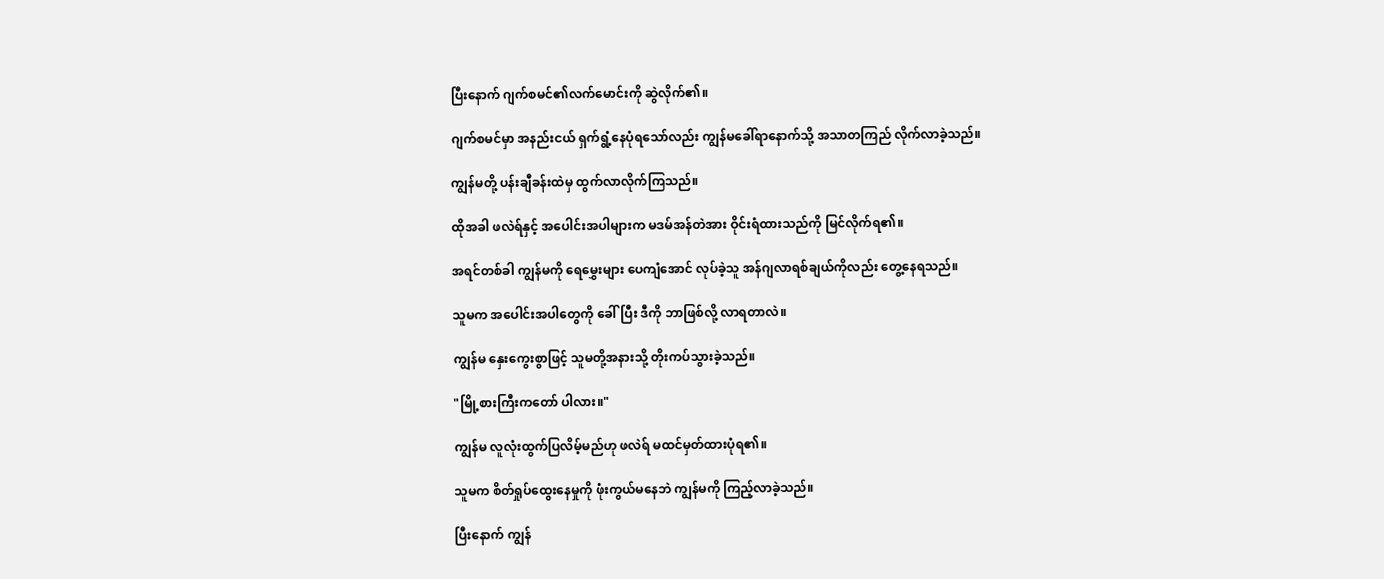ပြီးနောက် ဂျက်စမင်၏လက်မောင်းကို ဆွဲလိုက်၏။

ဂျက်စမင်မှာ အနည်းငယ် ရှက်ရွံ့နေပုံရသော်လည်း ကျွန်မခေါ်ရာနောက်သို့ အသာတကြည် လိုက်လာခဲ့သည်။

ကျွန်မတို့ ပန်းချီခန်းထဲမှ ထွက်လာလိုက်ကြသည်။

ထိုအခါ ဖလဲရ်နှင့် အပေါင်းအပါများက မဒမ်အန်တဲအား ဝိုင်းရံထားသည်ကို မြင်လိုက်ရ၏။

အရင်တစ်ခါ ကျွန်မကို ရေမွှေးများ ပေကျံအောင် လုပ်ခဲ့သူ အန်ဂျလာရစ်ချယ်ကိုလည်း တွေ့နေရသည်။

သူမက အပေါင်းအပါတွေကို ခေါ်ပြီး ဒီကို ဘာဖြစ်လို့ လာရတာလဲ။

ကျွန်မ နှေးကွေးစွာဖြင့် သူမတို့အနားသို့ တိုးကပ်သွားခဲ့သည်။

"မြို့စားကြီးကတော် ပါလား။"

ကျွန်မ လူလုံးထွက်ပြလိမ့်မည်ဟု ဖလဲရ် မထင်မှတ်ထားပုံရ၏။

သူမက စိတ်ရှုပ်ထွေးနေမှုကို ဖုံးကွယ်မနေဘဲ ကျွန်မကို ကြည့်လာခဲ့သည်။

ပြီးနောက် ကျွန်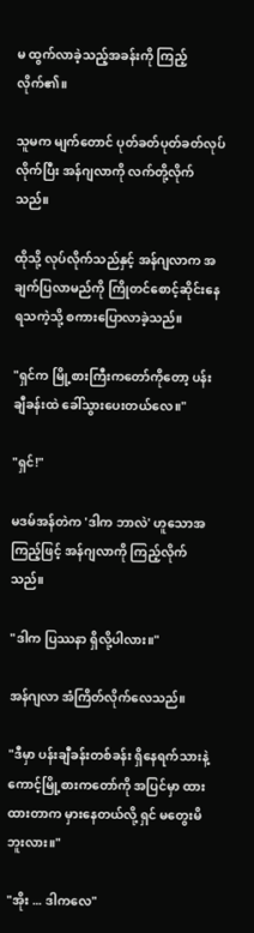မ ထွက်လာခဲ့သည့်အခန်းကို ကြည့်လိုက်၏။

သူမက မျက်တောင် ပုတ်ခတ်ပုတ်ခတ်လုပ်လိုက်ပြီး အန်ဂျလာကို လက်တို့လိုက်သည်။

ထိုသို့ လုပ်လိုက်သည်နှင့် အန်ဂျလာက အချက်ပြလာမည်ကို ကြိုတင်စောင့်ဆိုင်းနေရသကဲ့သို့ စကားပြောလာခဲ့သည်။

"ရှင်က မြို့စားကြီးကတော်ကိုတော့ ပန်းချီခန်းထဲ ခေါ်သွားပေးတယ်လေ။"

"ရှင်!"

မဒမ်အန်တဲက 'ဒါက ဘာလဲ' ဟူသောအကြည့်ဖြင့် အန်ဂျလာကို ကြည့်လိုက်သည်။

"ဒါက ပြဿနာ ရှိလို့ပါလား။"

အန်ဂျလာ အံကြိတ်လိုက်လေသည်။

"ဒီမှာ ပန်းချီခန်းတစ်ခန်း ရှိနေရက်သားနဲ့ ကောင့်မြို့စားကတော်ကို အပြင်မှာ ထားထားတာက မှားနေတယ်လို့ ရှင် မတွေးမိဘူးလား။"

"အိုး ... ဒါကလေ"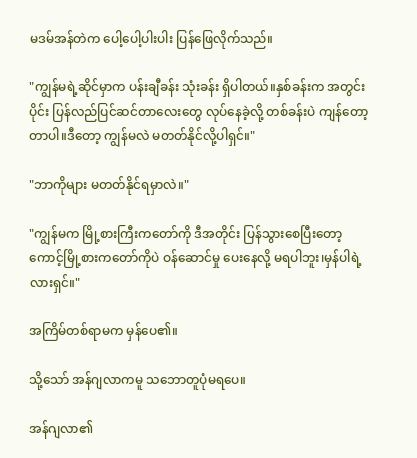မဒမ်အန်တဲက ပေါ့ပေါ့ပါးပါး ပြန်ဖြေလိုက်သည်။

"ကျွန်မရဲ့ဆိုင်မှာက ပန်းချီခန်း သုံးခန်း ရှိပါတယ်။နှစ်ခန်းက အတွင်းပိုင်း ပြန်လည်ပြင်ဆင်တာလေးတွေ လုပ်နေခဲ့လို့ တစ်ခန်းပဲ ကျန်တော့တာပါ။ဒီတော့ ကျွန်မလဲ မတတ်နိုင်လို့ပါရှင်။"

"ဘာကိုများ မတတ်နိုင်ရမှာလဲ။"

"ကျွန်မက မြို့စားကြီးကတော်ကို ဒီအတိုင်း ပြန်သွားစေပြီးတော့ ကောင့်မြို့စားကတော်ကိုပဲ ဝန်ဆောင်မှု ပေးနေလို့ မရပါဘူး၊မှန်ပါရဲ့လားရှင်။"

အကြိမ်တစ်ရာမက မှန်ပေ၏။

သို့သော် အန်ဂျလာကမူ သဘောတူပုံမရပေ။

အန်ဂျလာ၏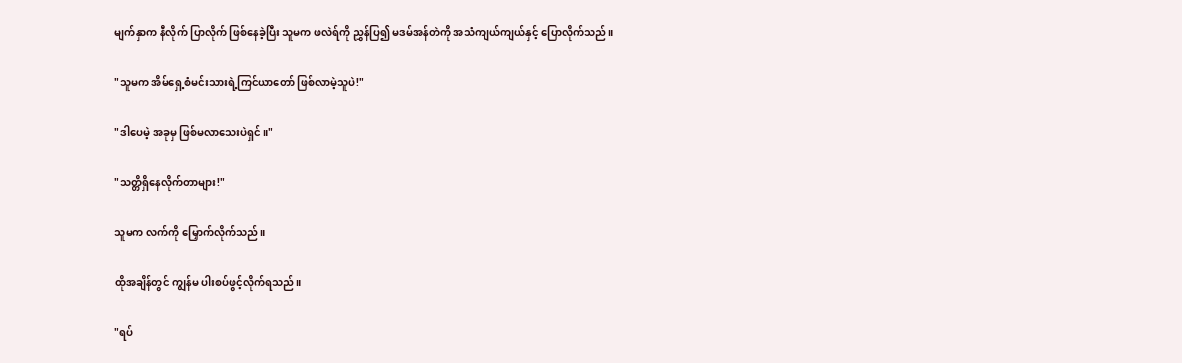မျက်နှာက နီလိုက် ပြာလိုက် ဖြစ်နေခဲ့ပြီး သူမက ဖလဲရ်ကို ညွှန်ပြ၍ မဒမ်အန်တဲကို အသံကျယ်ကျယ်နှင့် ပြောလိုက်သည်။

"သူမက အိမ်ရှေ့စံမင်းသားရဲ့ကြင်ယာတော် ဖြစ်လာမဲ့သူပဲ!"

"ဒါပေမဲ့ အခုမှ ဖြစ်မလာသေးပဲရှင်။"

"သတ္တိရှိနေလိုက်တာများ!"

သူမက လက်ကို မြှောက်လိုက်သည်။

ထိုအချိန်တွင် ကျွန်မ ပါးစပ်ဖွင့်လိုက်ရသည်။

"ရပ်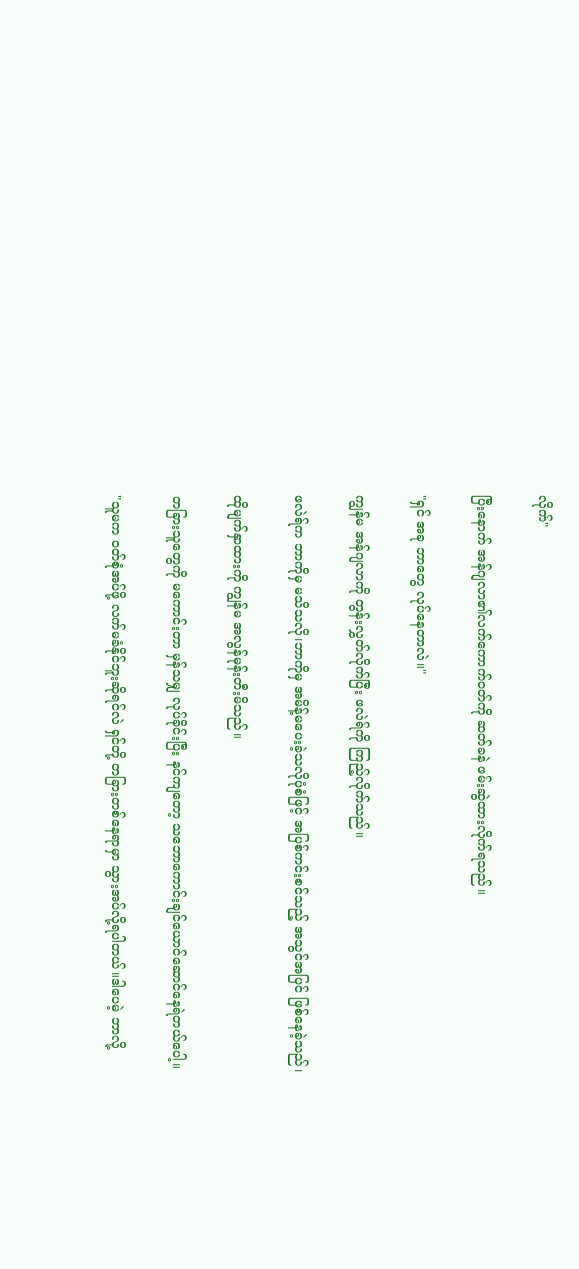လိုက်"

ပြီးနောက် အန်ဂျလာ၏လက်ကောက်ဝတ်ကို ဆတ်ခနဲ ဖမ်းဆွဲထားလိုက်ရသည်။

"ရှင် အခု ဘာတွေ လုပ်နေတာလဲ။"

ကျွန်မ အန်ဂျလာကို တွန်းလွှတ်လိုက်ပြီး ဖလဲရ်ကို ကြည့်လိုက်သည်။

ဖလဲရ်က ဘာကိုမှ မသိသလို၊ဘာကိုမှ အမိန့်မပေးခဲ့သလိုပုံစံဖြင့် အပြစ်ကင်းစင်သည့် အသွင်အပြင် ဖြစ်နေခဲ့သည်၊

ထိုမျက်နှာထားကို ကျွန်မ အလွန်မုန်းတီးမိသည်။

တခြားသူတွေကို မကောင်းတာ မှန်သမျှ လုပ်ခိုင်းပြီး နင်ကျတော့ သဘောကောင်းချင်ယောင်ဆောင်နေရဲတယ်ပေါ့။

"သူမက ဝတ်စုံအပ်ဖို့ လက်မခံနိုင်ဘူးဆိုရင်လဲ ရှင်တို့ တခြားတစ်နေရာမှာ သွားအပ်လို့ရပါတယ်။ဒါပေမဲ့ ဘာလို့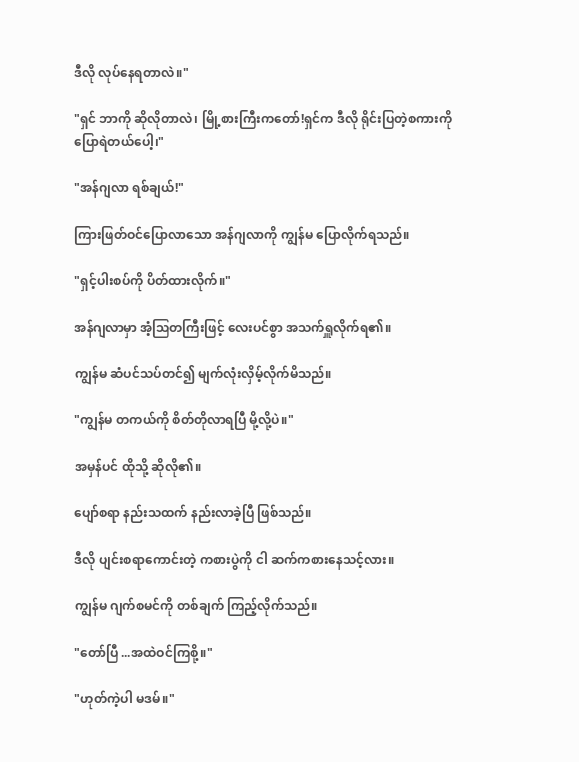ဒီလို လုပ်နေရတာလဲ။"

"ရှင် ဘာကို ဆိုလိုတာလဲ၊ မြို့စားကြီးကတော်!ရှင်က ဒီလို ရိုင်းပြတဲ့စကားကို ပြောရဲတယ်ပေါ့၊"

"အန်ဂျလာ ရစ်ချယ်!"

ကြားဖြတ်ဝင်ပြောလာသော အန်ဂျလာကို ကျွန်မ ပြောလိုက်ရသည်။

"ရှင့်ပါးစပ်ကို ပိတ်ထားလိုက်။"

အန်ဂျလာမှာ အံ့ဩတကြီးဖြင့် လေးပင်စွာ အသက်ရှူလိုက်ရ၏။

ကျွန်မ ဆံပင်သပ်တင်၍ မျက်လုံးလှိမ့်လိုက်မိသည်။

"ကျွန်မ တကယ်ကို စိတ်တိုလာရပြီ မို့လို့ပဲ။"

အမှန်ပင် ထိုသို့ ဆိုလို၏။

ပျော်စရာ နည်းသထက် နည်းလာခဲ့ပြီ ဖြစ်သည်။

ဒီလို ပျင်းစရာကောင်းတဲ့ ကစားပွဲကို ငါ ဆက်ကစားနေသင့်လား။

ကျွန်မ ဂျက်စမင်ကို တစ်ချက် ကြည့်လိုက်သည်။

"တော်ပြီ ...အထဲဝင်ကြစို့။"

"ဟုတ်ကဲ့ပါ မဒမ်။"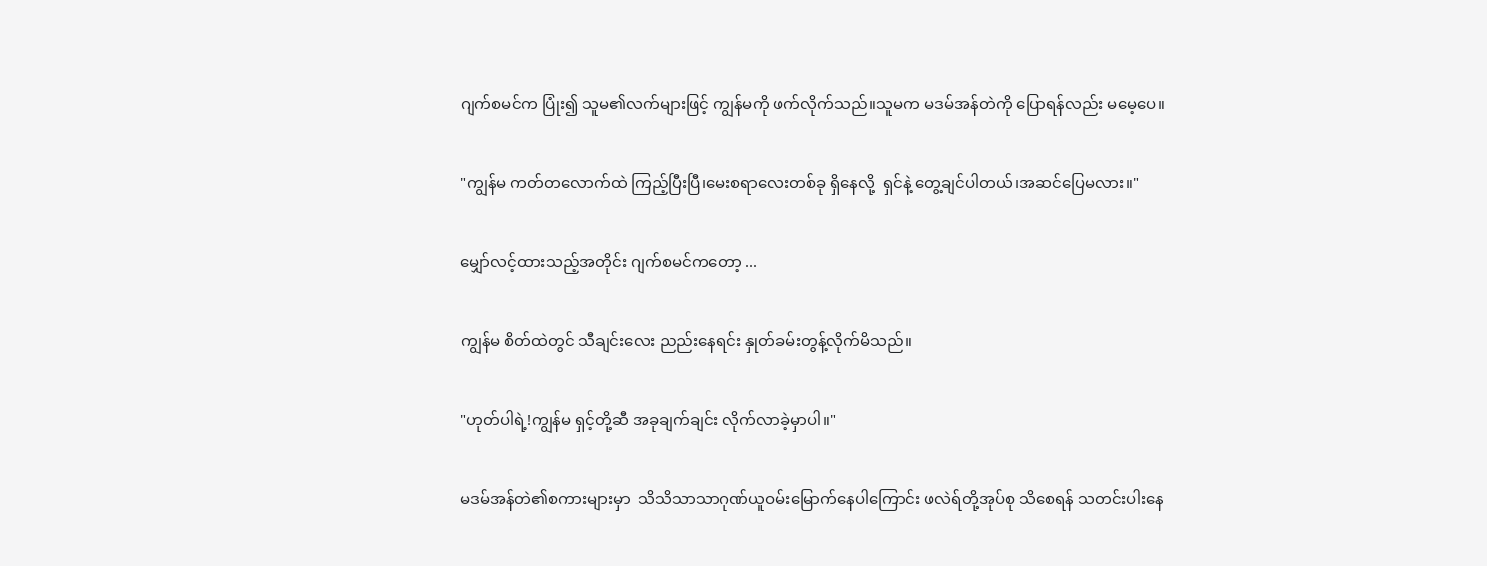ဂျက်စမင်က ပြုံး၍ သူမ၏လက်များဖြင့် ကျွန်မကို ဖက်လိုက်သည်။သူမက မဒမ်အန်တဲကို ပြောရန်လည်း မမေ့ပေ။

"ကျွန်မ ကတ်တလောက်ထဲ ကြည့်ပြီးပြီ၊မေးစရာလေးတစ်ခု ရှိနေလို့  ရှင်နဲ့ တွေ့ချင်ပါတယ်၊အဆင်ပြေမလား။"

မျှော်လင့်ထားသည့်အတိုင်း ဂျက်စမင်ကတော့ ...

ကျွန်မ စိတ်ထဲတွင် သီချင်းလေး ညည်းနေရင်း နှုတ်ခမ်းတွန့်လိုက်မိသည်။

"ဟုတ်ပါရဲ့!ကျွန်မ ရှင့်တို့ဆီ အခုချက်ချင်း လိုက်လာခဲ့မှာပါ။"

မဒမ်အန်တဲ၏စကားများမှာ  သိသိသာသာဂုဏ်ယူဝမ်းမြောက်နေပါကြောင်း ဖလဲရ်တို့အုပ်စု သိစေရန် သတင်းပါးနေ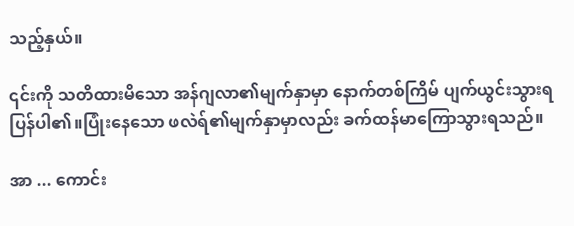သည့်နှယ်။

၎င်းကို သတိထားမိသော အန်ဂျလာ၏မျက်နှာမှာ နောက်တစ်ကြိမ် ပျက်ယွင်းသွားရပြန်ပါ၏။ပြုံးနေသော ဖလဲရ်၏မျက်နှာမှာလည်း ခက်ထန်မာကြောသွားရသည်။

အာ ... ကောင်း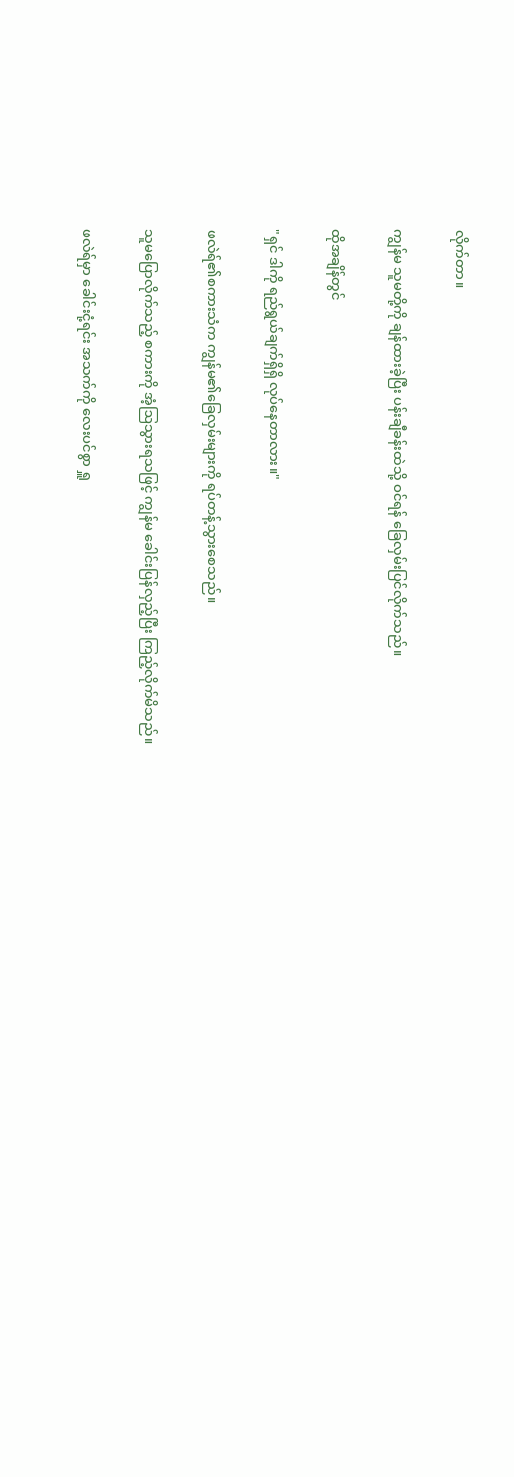လိုက်တာ။

ကျွန်မ သူမတို့ကို ချန်ထားခဲ့ပြီး ပန်းချီခန်းထဲသို့ ဝင်ရန် ခြေလှမ်းပြင်လိုက်သည်။

ထိုအချိန်တွင်

"ရှင် ဒါကို ရည်ရွယ်ချက်ရှိရှိ လုပ်နေတာလား။"

ဖလဲရ်၏စကားသံက ကျွန်မ၏ခြေလှမ်းများကို ရပ်တန့်သွားစေသည်။

သူမပြောလိုက်သည့် စကားကို အံ့ဩသွားရသဖြင့် ကျွန်မ ခေါင်းပြန်လှည့်ပြီး ကြည့်လိုက်မိသည်။

ဖလဲရ်မှာ ခေါင်းငုံ့ရင်း အသက်ကို လေးပင်စွာ ရှူ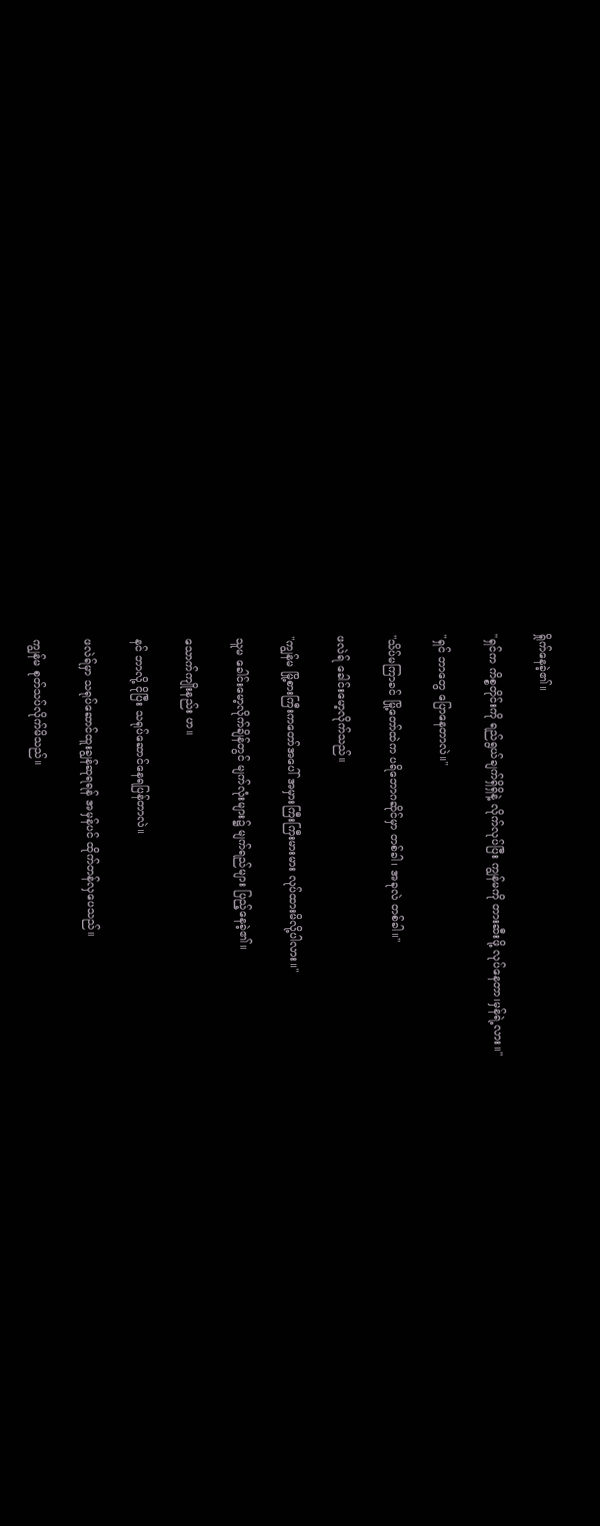ရှိုက်နေခဲ့၏။

"ရှင်က ကိစ္စတိုင်းကို ရည်ရွယ်ချက်ရှိရှိနဲ့ လိုက်လုပ်ပြီး ကျွန်မကို တားဆီးဖို့ လုပ်နေတာ၊မှန်ရဲ့လား။"

"ရှင် ဘာတွေ ပြောနေတာလဲ။"

"သိပ်မကြာခင် မြို့တော်ထဲက ပရိဘောဂဆိုင်မှာ တစ်ခါ၊ အခုလဲ တစ်ခါ။"

ဖလဲရ် ခေါင်းမော့လိုက်သည်။

"ကျွန်မ မြို့စားကြီးကတော်အပေါ် အမှားကြီးကြီးမားမား လုပ်ထားမိလို့ပါလား။"

သူမ ခေါင်းမော့လိုက်ချိန်တွင် မျက်လုံးများ၌ မျက်ရည်များ ပြည့်နေခဲ့၏။

သောက်ကျိုးနည်း ဟ။

နင် ဘာလို့ ငိုပြီး သရုပ်ဆောင်နေရပြန်တာလဲ။

ဖလဲရ်မှာ သရုပ်ဆောင်ထူးချွန်ဆုရရန် အမှန်ပင် ထိုက်တန်လှပေသည်။

ကျွန်မ စုတ်သပ်လိုက်မိသည်။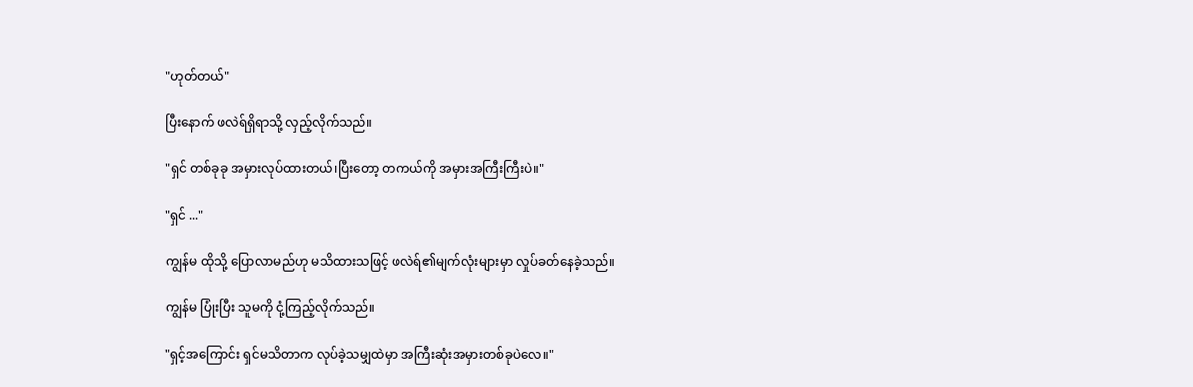"ဟုတ်တယ်"

ပြီးနောက် ဖလဲရ်ရှိရာသို့ လှည့်လိုက်သည်။

"ရှင် တစ်ခုခု အမှားလုပ်ထားတယ်၊ပြီးတော့ တကယ်ကို အမှားအကြီးကြီးပဲ။"

"ရှင် ..."

ကျွန်မ ထိုသို့ ပြောလာမည်ဟု မသိထားသဖြင့် ဖလဲရ်၏မျက်လုံးများမှာ လှုပ်ခတ်နေခဲ့သည်။

ကျွန်မ ပြုံးပြီး သူမကို ငုံ့ကြည့်လိုက်သည်။

"ရှင့်အကြောင်း ရှင်မသိတာက လုပ်ခဲ့သမျှထဲမှာ အကြီးဆုံးအမှားတစ်ခုပဲလေ။"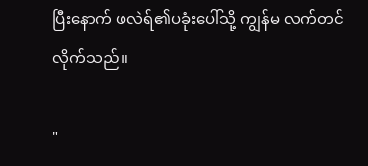ပြီးနောက် ဖလဲရ်၏ပခုံးပေါ်သို့ ကျွန်မ လက်တင်လိုက်သည်။

"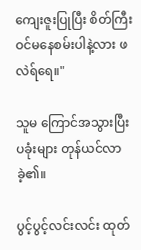ကျေးဇူးပြုပြီး စိတ်ကြီးဝင်မနေစမ်းပါနဲ့လား ဖလဲရ်ရေ။"

သူမ ကြောင်အသွားပြီး ပခုံးများ တုန်ယင်လာခဲ့၏။

ပွင့်ပွင့်လင်းလင်း ထုတ်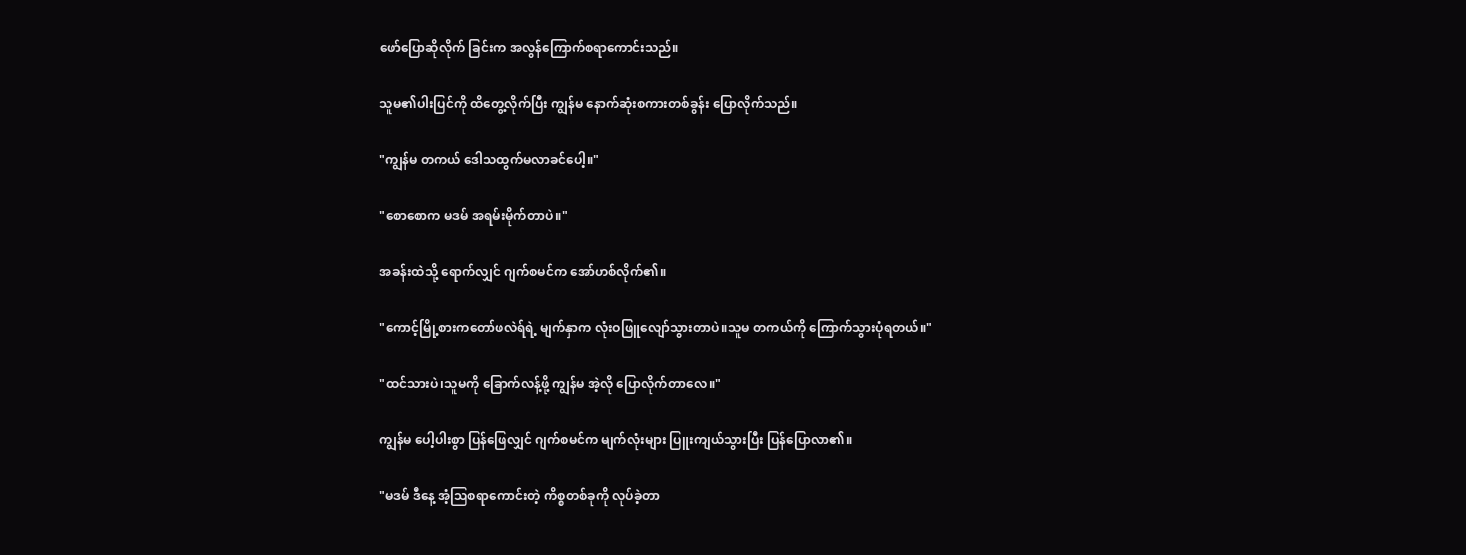ဖော်ပြောဆိုလိုက် ခြင်းက အလွန်ကြောက်စရာကောင်းသည်။

သူမ၏ပါးပြင်ကို ထိတွေ့လိုက်ပြီး ကျွန်မ နောက်ဆုံးစကားတစ်ခွန်း ပြောလိုက်သည်။

"ကျွန်မ တကယ် ဒေါသထွက်မလာခင်ပေါ့။"

"စောစောက မဒမ် အရမ်းမိုက်တာပဲ။"

အခန်းထဲသို့ ရောက်လျှင် ဂျက်စမင်က အော်ဟစ်လိုက်၏။

"ကောင့်မြို့စားကတော်ဖလဲရ်ရဲ့ မျက်နှာက လုံးဝဖြူလျော်သွားတာပဲ။သူမ တကယ်ကို ကြောက်သွားပုံရတယ်။"

"ထင်သားပဲ၊သူမကို ခြောက်လန့်ဖို့ ကျွန်မ အဲ့လို ပြောလိုက်တာလေ။"

ကျွန်မ ပေါ့ပါးစွာ ပြန်ဖြေလျှင် ဂျက်စမင်က မျက်လုံးများ ပြူးကျယ်သွားပြီး ပြန်ပြောလာ၏။

"မဒမ် ဒီနေ့ အံ့ဩစရာကောင်းတဲ့ ကိစ္စတစ်ခုကို လုပ်ခဲ့တာ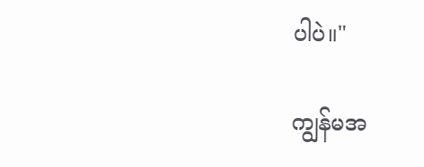ပါပဲ။"

ကျွန်မအ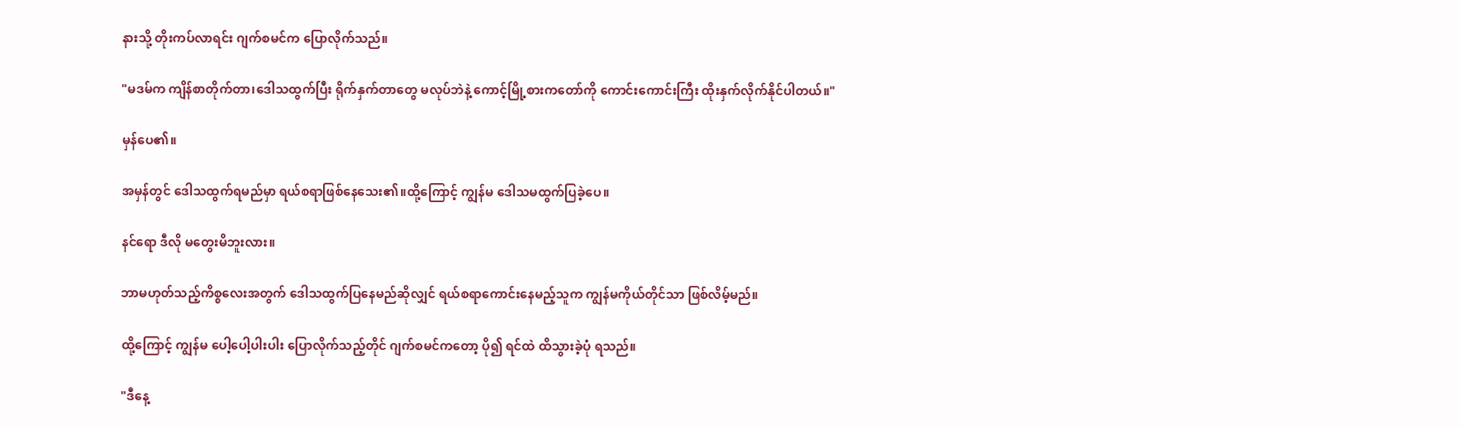နားသို့ တိုးကပ်လာရင်း ဂျက်စမင်က ပြောလိုက်သည်။

"မဒမ်က ကျိန်စာတိုက်တာ၊ဒေါသထွက်ပြီး ရိုက်နှက်တာတွေ မလုပ်ဘဲနဲ့ ကောင့်မြို့စားကတော်ကို ကောင်းကောင်းကြီး ထိုးနှက်လိုက်နိုင်ပါတယ်။"

မှန်ပေ၏။

အမှန်တွင် ဒေါသထွက်ရမည်မှာ ရယ်စရာဖြစ်နေသေး၏။ထို့ကြောင့် ကျွန်မ ဒေါသမထွက်ပြခဲ့ပေ။

နင်ရော ဒီလို မတွေးမိဘူးလား။

ဘာမဟုတ်သည့်ကိစ္စလေးအတွက် ဒေါသထွက်ပြနေမည်ဆိုလျှင် ရယ်စရာကောင်းနေမည့်သူက ကျွန်မကိုယ်တိုင်သာ ဖြစ်လိမ့်မည်။

ထို့ကြောင့် ကျွန်မ ပေါ့ပေါ့ပါးပါး ပြောလိုက်သည့်တိုင် ဂျက်စမင်ကတော့ ပို၍ ရင်ထဲ ထိသွားခဲ့ပုံ ရသည်။

"ဒီနေ့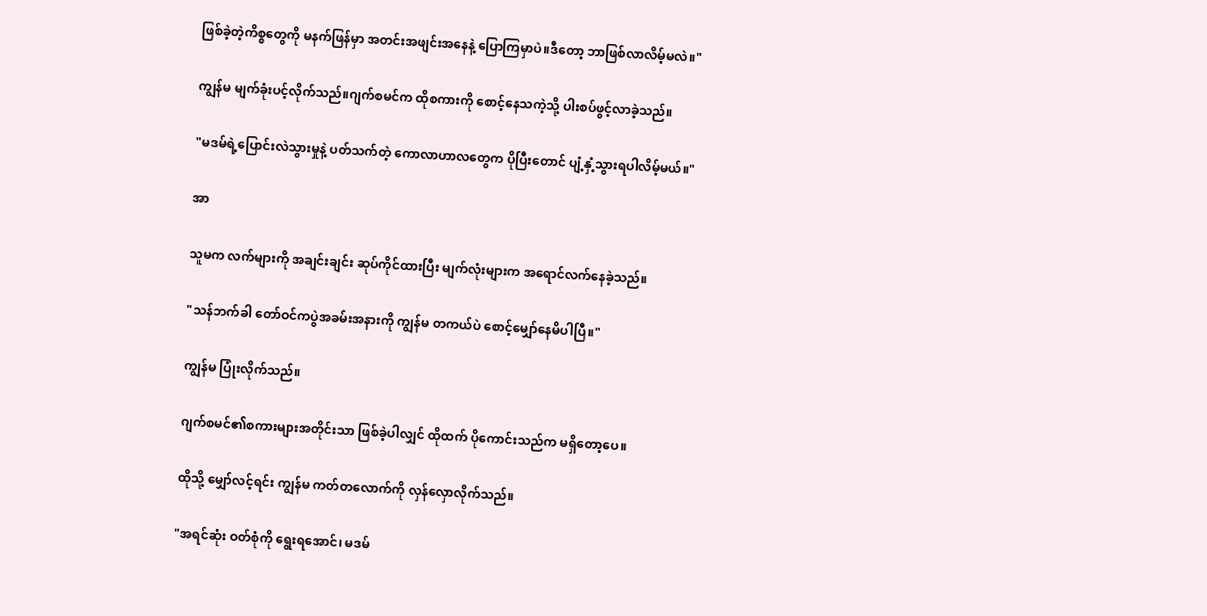ဖြစ်ခဲ့တဲ့ကိစ္စတွေကို မနက်ဖြန်မှာ အတင်းအဖျင်းအနေနဲ့ ပြောကြမှာပဲ။ဒီတော့ ဘာဖြစ်လာလိမ့်မလဲ။"

ကျွန်မ မျက်ခုံးပင့်လိုက်သည်။ဂျက်စမင်က ထိုစကားကို စောင့်နေသကဲ့သို့ ပါးစပ်ဖွင့်လာခဲ့သည်။

"မဒမ်ရဲ့ပြောင်းလဲသွားမှုနဲ့ ပတ်သက်တဲ့ ကောလာဟာလတွေက ပိုပြီးတောင် ပျံ့နှံ့သွားရပါလိမ့်မယ်။"

အာ

သူမက လက်များကို အချင်းချင်း ဆုပ်ကိုင်ထားပြီး မျက်လုံးများက အရောင်လက်နေခဲ့သည်။

"သန်ဘက်ခါ တော်ဝင်ကပွဲအခမ်းအနားကို ကျွန်မ တကယ်ပဲ စောင့်မျှော်နေမိပါပြီ။"

ကျွန်မ ပြုံးလိုက်သည်။

ဂျက်စမင်၏စကားများအတိုင်းသာ ဖြစ်ခဲ့ပါလျှင် ထိုထက် ပိုကောင်းသည်က မရှိတော့ပေ။

ထိုသို့ မျှော်လင့်ရင်း ကျွန်မ ကတ်တလောက်ကို လှန်လှောလိုက်သည်။

"အရင်ဆုံး ဝတ်စုံကို ရွေးရအောင်၊ မဒမ်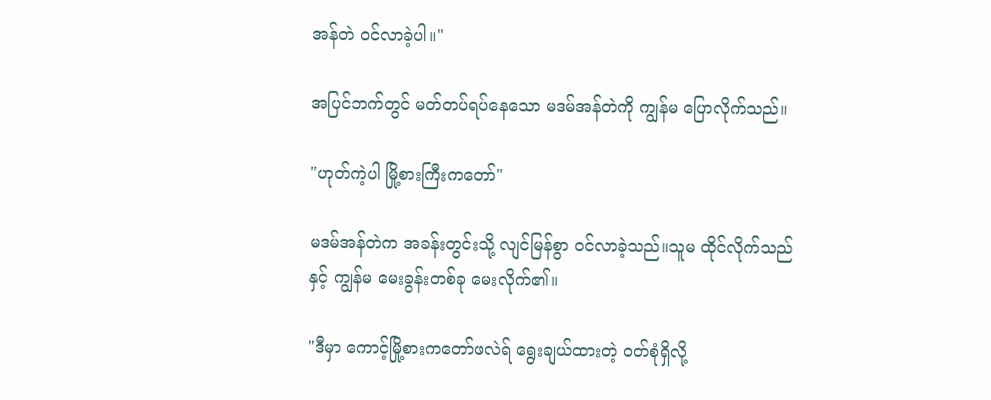အန်တဲ ဝင်လာခဲ့ပါ။"

အပြင်ဘက်တွင် မတ်တပ်ရပ်နေသော မဒမ်အန်တဲကို ကျွန်မ ပြောလိုက်သည်။

"ဟုတ်ကဲ့ပါ မြို့စားကြီးကတော်"

မဒမ်အန်တဲက အခန်းတွင်းသို့ လျင်မြန်စွာ ဝင်လာခဲ့သည်။သူမ ထိုင်လိုက်သည်နှင့် ကျွန်မ မေးခွန်းတစ်ခု မေးလိုက်၏။

"ဒီမှာ ကောင့်မြို့စားကတော်ဖလဲရ် ရွေးချယ်ထားတဲ့ ဝတ်စုံရှိလို့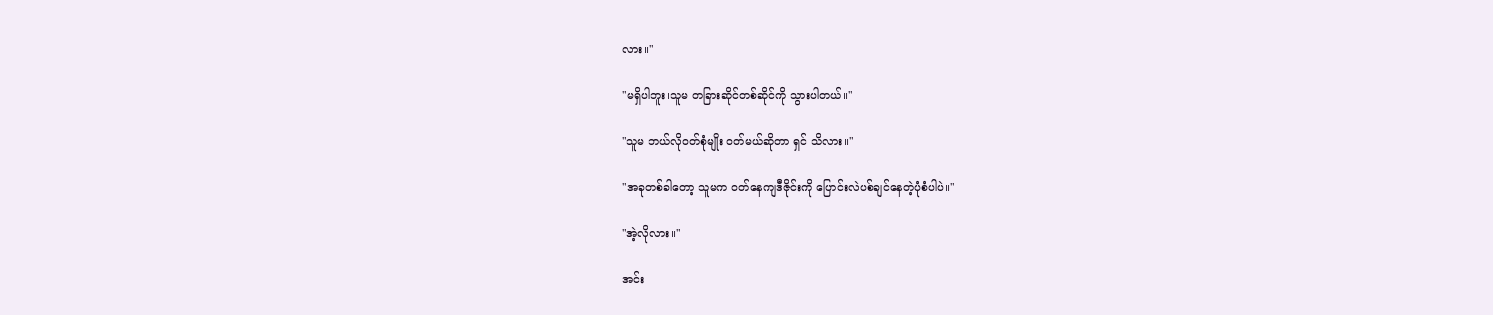လား။"

"မရှိပါဘူး၊သူမ တခြားဆိုင်တစ်ဆိုင်ကို သွားပါတယ်။"

"သူမ ဘယ်လိုဝတ်စုံမျိုး ဝတ်မယ်ဆိုတာ ရှင် သိလား။"

"အခုတစ်ခါတော့ သူမက ဝတ်နေကျဒီဇိုင်းကို ပြောင်းလဲပစ်ချင်နေတဲ့ပုံစံပါပဲ။"

"အဲ့လိုလား။"

အင်း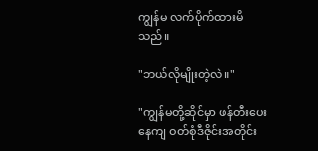ကျွန်မ လက်ပိုက်ထားမိသည်။

"ဘယ်လိုမျိုးတဲ့လဲ။"

"ကျွန်မတို့ဆိုင်မှာ ဖန်တီးပေးနေကျ ဝတ်စုံဒီဇိုင်းအတိုင်း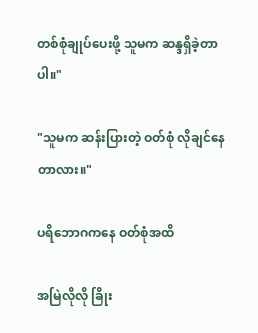တစ်စုံချုပ်ပေးဖို့ သူမက ဆန္ဒရှိခဲ့တာပါ။"

"သူမက ဆန်းပြားတဲ့ ဝတ်စုံ လိုချင်နေတာလား။"

ပရိဘောဂကနေ ဝတ်စုံအထိ

အမြဲလိုလို ခြိုး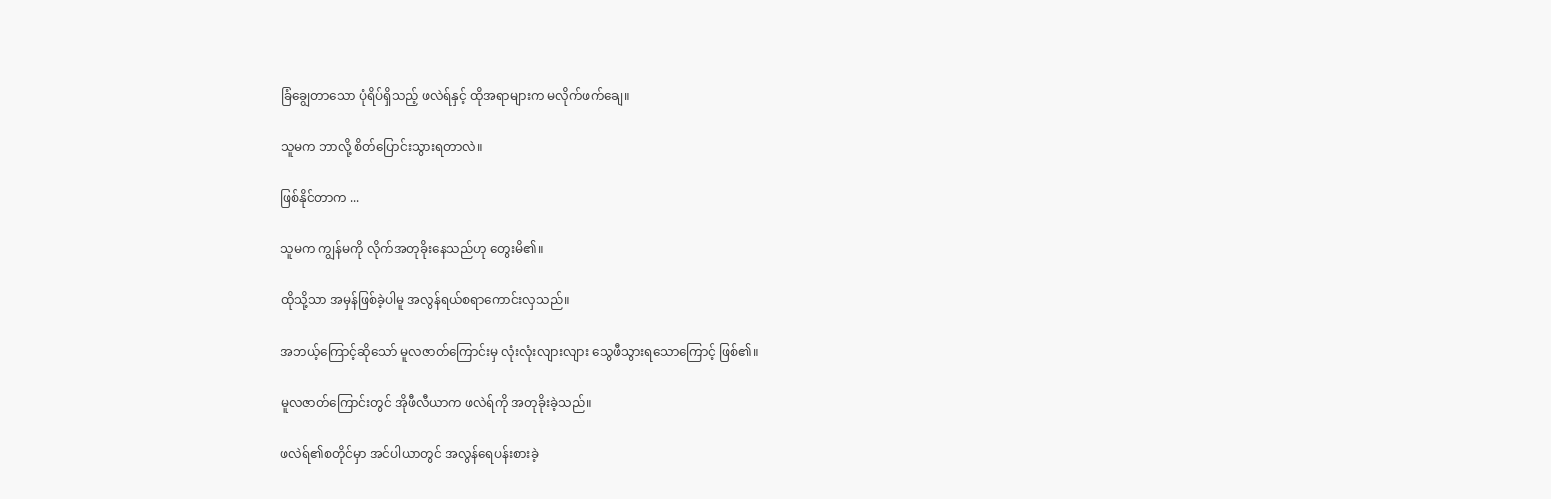ခြံချွေတာသော ပုံရိပ်ရှိသည့် ဖလဲရ်နှင့် ထိုအရာများက မလိုက်ဖက်ချေ။

သူမက ဘာလို့ စိတ်ပြောင်းသွားရတာလဲ။

ဖြစ်နိုင်တာက ...

သူမက ကျွန်မကို လိုက်အတုခိုးနေသည်ဟု တွေးမိ၏။

ထိုသို့သာ အမှန်ဖြစ်ခဲ့ပါမူ အလွန်ရယ်စရာကောင်းလှသည်။

အဘယ့်ကြောင့်ဆိုသော် မူလဇာတ်ကြောင်းမှ လုံးလုံးလျားလျား သွေဖီသွားရသောကြောင့် ဖြစ်၏။

မူလဇာတ်ကြောင်းတွင် အိုဖီလီယာက ဖလဲရ်ကို အတုခိုးခဲ့သည်။

ဖလဲရ်၏စတိုင်မှာ အင်ပါယာတွင် အလွန်ရေပန်းစားခဲ့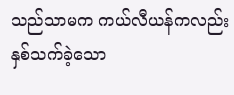သည်သာမက ကယ်လီယန်ကလည်း နှစ်သက်ခဲ့သော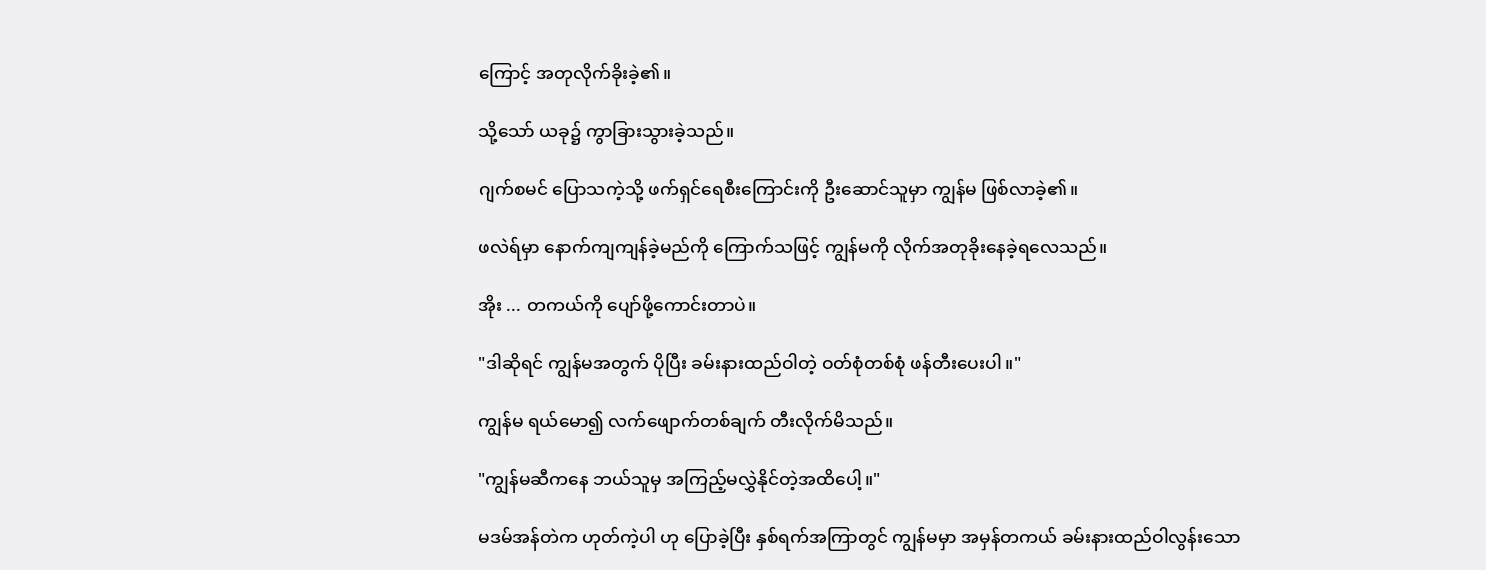ကြောင့် အတုလိုက်ခိုးခဲ့၏။

သို့သော် ယခု၌ ကွာခြားသွားခဲ့သည်။

ဂျက်စမင် ပြောသကဲ့သို့ ဖက်ရှင်ရေစီးကြောင်းကို ဦးဆောင်သူမှာ ကျွန်မ ဖြစ်လာခဲ့၏။

ဖလဲရ်မှာ နောက်ကျကျန်ခဲ့မည်ကို ကြောက်သဖြင့် ကျွန်မကို လိုက်အတုခိုးနေခဲ့ရလေသည်။

အိုး ... တကယ်ကို ပျော်ဖို့ကောင်းတာပဲ။

"ဒါဆိုရင် ကျွန်မအတွက် ပိုပြီး ခမ်းနားထည်ဝါတဲ့ ဝတ်စုံတစ်စုံ ဖန်တီးပေးပါ။"

ကျွန်မ ရယ်မော၍ လက်ဖျောက်တစ်ချက် တီးလိုက်မိသည်။

"ကျွန်မဆီကနေ ဘယ်သူမှ အကြည့်မလွှဲနိုင်တဲ့အထိပေါ့။"

မဒမ်အန်တဲက ဟုတ်ကဲ့ပါ ဟု ပြောခဲ့ပြီး နှစ်ရက်အကြာတွင် ကျွန်မမှာ အမှန်တကယ် ခမ်းနားထည်ဝါလွန်းသော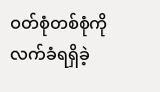ဝတ်စုံတစ်စုံကို လက်ခံရရှိခဲ့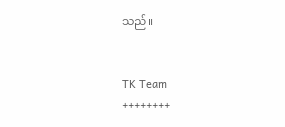သည်။


TK Team
++++++++